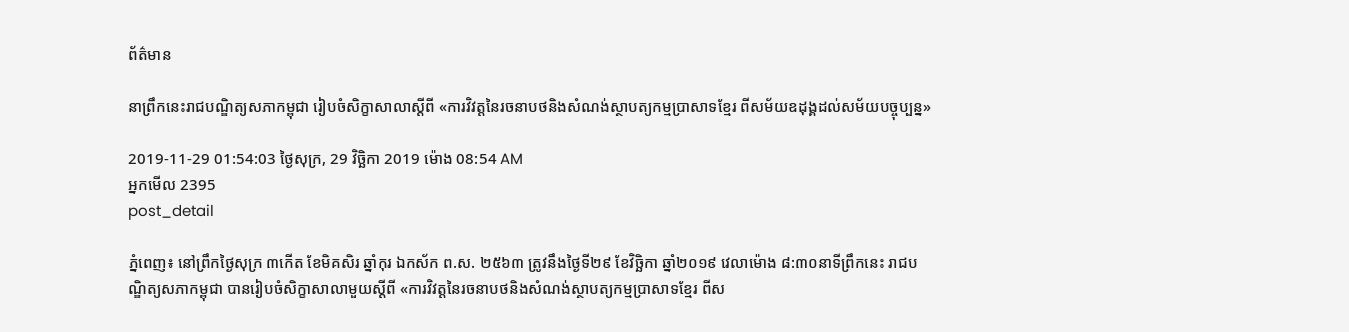ព័ត៌មាន

នាព្រឹកនេះរាជបណ្ឌិត្យសភាកម្ពុជា រៀបចំសិក្ខាសាលាស្ដីពី «ការវិវត្តនៃរចនាបថនិងសំណង់ស្ថាបត្យកម្មប្រាសាទខ្មែរ ពីសម័យឧដុង្គដល់សម័យបច្ចុប្បន្ន»

2019-11-29 01:54:03 ថ្ងៃសុក្រ, 29 វិច្ឆិកា 2019 ម៉ោង 08:54 AM
អ្នកមើល 2395
post_detail

ភ្នំពេញ៖ នៅព្រឹកថ្ងៃសុក្រ ៣កើត ខែមិគសិរ ឆ្នាំកុរ ឯកស័ក ព.ស. ២៥៦៣ ត្រូវនឹងថ្ងៃទី២៩ ខែវិច្ឆិកា ឆ្នាំ២០១៩ វេលាម៉ោង ៨:៣០នាទីព្រឹកនេះ រាជបណ្ឌិត្យសភាកម្ពុជា បានរៀបចំសិក្ខាសាលាមួយស្ដីពី «ការវិវត្តនៃរចនាបថនិងសំណង់ស្ថាបត្យកម្មប្រាសាទខ្មែរ ពីស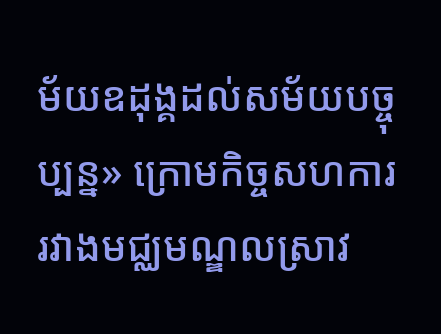ម័យឧដុង្គដល់សម័យបច្ចុប្បន្ន» ក្រោមកិច្ចសហការរវាងមជ្ឈមណ្ឌលស្រាវ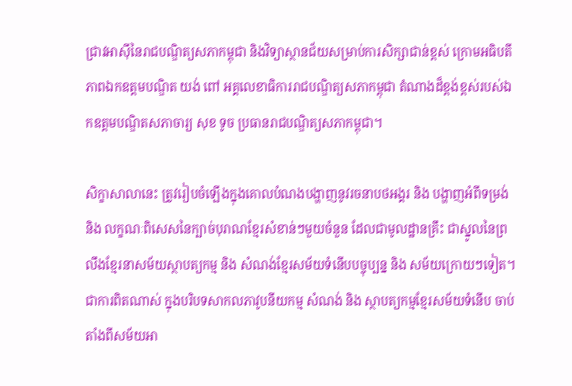ជ្រាវអាស៊ីនៃរាជបណ្ឌិត្យសភាកម្ពុជា និងវិទ្យាស្ថានជ័យសម្រាប់ការសិក្សាជាន់ខ្ពស់ ក្រោមអធិបតីភាពឯកឧត្ដមបណ្ឌិត យង់ ពៅ អគ្គលេខាធិការរាជបណ្ឌិត្យសភាកម្ពុជា តំណាងដ៏ខ្ពង់ខ្ពស់របស់ឯកឧត្ដមបណ្ឌិតសភាចារ្យ សុខ ទូច ប្រធានរាជបណ្ឌិត្យសភាកម្ពុជា។

សិក្ខាសាលានេះ ត្រូវរៀបចំឡើងក្នុងគោលបំណងបង្ហាញនូវរចនាបថអង្គរ និង បង្ហាញអំពីទម្រង់ និង លក្ខណៈពិសេសនៃក្បាច់បុរាណខ្មែរសំខាន់ៗមួយចំនួន ដែលជាមូលដ្ឋានគ្រឹះ ជាស្នូលនៃព្រលឹងខ្មែរនាសម័យស្ថាបត្យកម្ម និង សំណង់ខ្មែរសម័យទំនើបបច្ចុប្បន្ន និង សម័យក្រោយៗទៀត។ ជាការពិតណាស់ ក្នុងបរិបទសាកលភាវូបនីយកម្ម សំណង់ និង ស្ថាបត្យកម្មខ្មែរសម័យទំនើប ចាប់តាំងពីសម័យអា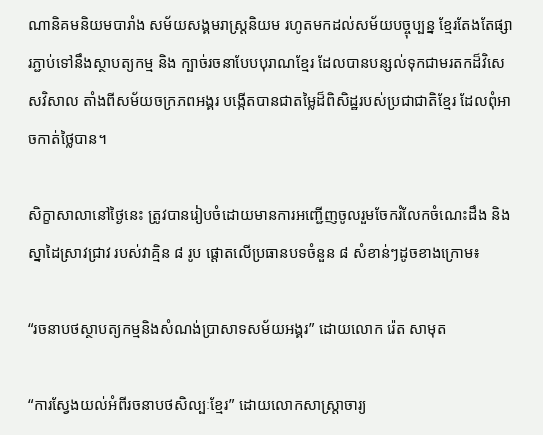ណានិគមនិយមបារាំង សម័យសង្គមរាស្ត្រនិយម រហូតមកដល់សម័យបច្ចុប្បន្ន ខ្មែរតែងតែផ្សារភ្ជាប់ទៅនឹងស្ថាបត្យកម្ម និង ក្បាច់រចនាបែបបុរាណខ្មែរ ដែលបានបន្សល់ទុកជាមរតកដ៏វិសេសវិសាល តាំងពីសម័យចក្រភពអង្គរ បង្កើតបានជាតម្លៃដ៏ពិសិដ្ឋរបស់ប្រជាជាតិខ្មែរ ដែលពុំអាចកាត់ថ្លៃបាន។

សិក្ខាសាលានៅថ្ងៃនេះ ត្រូវបានរៀបចំដោយមានការអញ្ជើញចូលរួមចែករំលែកចំណេះដឹង និងស្នាដៃស្រាវជ្រាវ របស់វាគ្មិន ៨ រូប ផ្ដោតលើប្រធានបទចំនួន ៨ សំខាន់ៗដូចខាងក្រោម៖

“រចនាបថស្ថាបត្យកម្មនិងសំណង់ប្រាសាទសម័យអង្គរ” ដោយលោក រ៉េត សាមុត

“ការស្វែងយល់អំពីរចនាបថសិល្បៈខ្មែរ” ដោយលោកសាស្ត្រាចារ្យ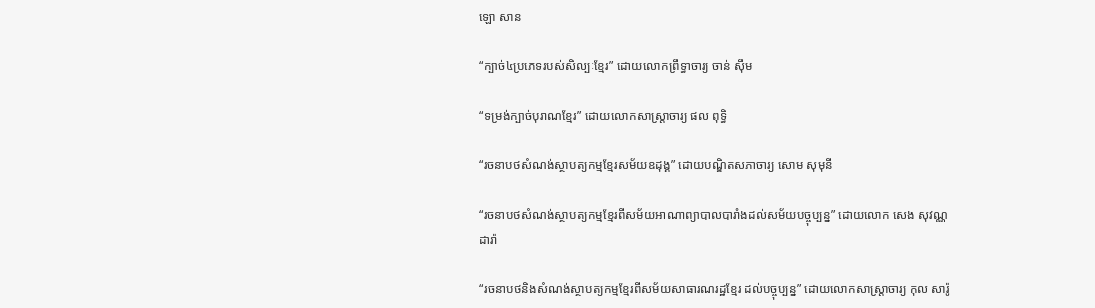ឡោ សាន

“ក្បាច់៤ប្រភេទរបស់សិល្បៈខ្មែរ” ដោយលោកព្រឹទ្ធាចារ្យ ចាន់ ស៊ឹម

“ទម្រង់ក្បាច់បុរាណខ្មែរ” ដោយលោកសាស្ត្រាចារ្យ ផល ពុទ្ធិ

“រចនាបថសំណង់ស្ថាបត្យកម្មខ្មែរសម័យឧដុង្គ” ដោយបណ្ឌិតសភាចារ្យ សោម សុមុនី

“រចនាបថសំណង់ស្ថាបត្យកម្មខ្មែរពីសម័យអាណាព្យាបាលបារាំងដល់សម័យបច្ចុប្បន្ន” ដោយលោក សេង សុវណ្ណដារ៉ា

“រចនាបថនិងសំណង់ស្ថាបត្យកម្មខ្មែរពីសម័យសាធារណរដ្ឋខ្មែរ ដល់បច្ចុប្បន្ន” ដោយលោកសាស្ត្រាចារ្យ កុល សារ៉ូ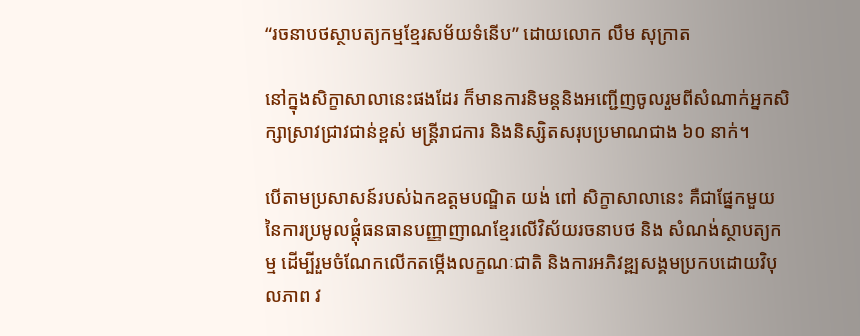“រចនាបថស្ថាបត្យកម្មខ្មែរសម័យទំនើប” ដោយលោក លឹម សុក្រាត

នៅក្នុងសិក្ខាសាលានេះផងដែរ ក៏មានការនិមន្តនិងអញ្ជើញចូលរួមពីសំណាក់អ្នកសិក្សាស្រាវជ្រាវជាន់ខ្ពស់ មន្ត្រីរាជការ និងនិស្សិតសរុបប្រមាណជាង ៦០ នាក់។

បើតាមប្រសាសន៍របស់ឯកឧត្ដមបណ្ឌិត យង់ ពៅ សិក្ខាសាលានេះ គឺជាផ្នែកមួយនៃការប្រមូលផ្តុំធនធានបញ្ញាញាណខ្មែរលើវិស័យរចនាបថ និង សំណង់ស្ថាបត្យកម្ម ដើម្បីរួមចំណែកលើកតម្កើងលក្ខណៈជាតិ និងការអភិវឌ្ឍសង្គមប្រកបដោយវិបុលភាព វ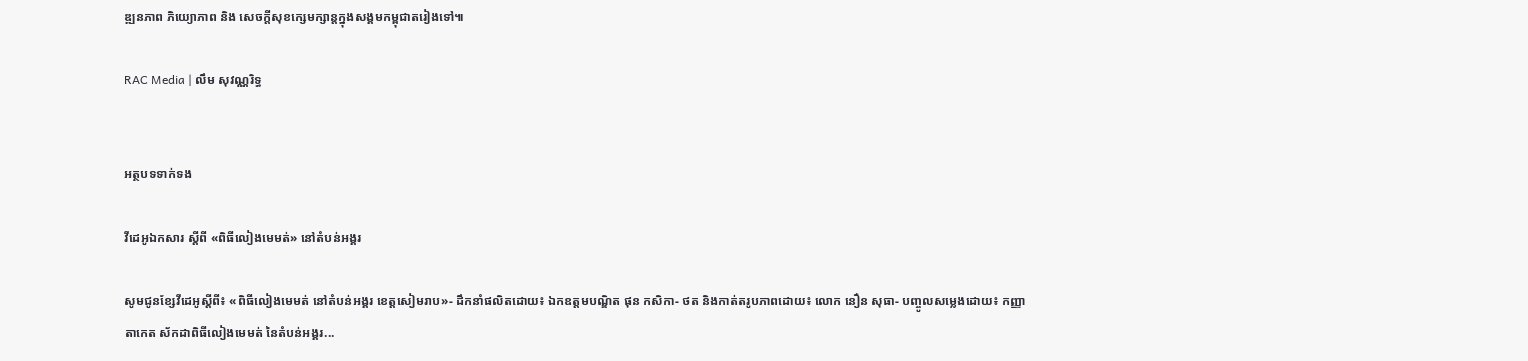ឌ្ឍនភាព ភិយ្យោភាព និង សេចក្តីសុខក្សេមក្សាន្តក្នុងសង្គមកម្ពុជាតរៀងទៅ៕

RAC Media | លឹម សុវណ្ណរិទ្ធ


អត្ថបទទាក់ទង

វីដេអូឯកសារ ស្ដីពី «ពិធីលៀងមេមត់» នៅតំបន់អង្គរ

សូមជូនខ្សែវីដេអូស្តីពី៖ «ពិធីលៀងមេមត់ នៅតំបន់អង្គរ ខេត្តសៀមរាប»- ដឹកនាំផលិតដោយ៖ ឯកឧត្តមបណ្ឌិត ផុន កសិកា- ថត និងកាត់តរូបភាពដោយ៖ លោក នឿន សុធា- បញ្ចូលសម្លេងដោយ៖ កញ្ញា តាកេត ស័កដាពិធីលៀងមេមត់ នៃតំបន់អង្គរ...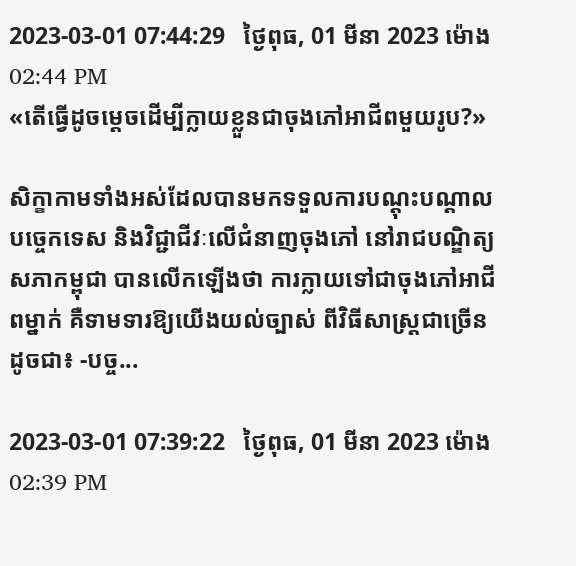2023-03-01 07:44:29   ថ្ងៃពុធ, 01 មីនា 2023 ម៉ោង 02:44 PM
«តើធ្វើដូចម្តេចដើម្បីក្លាយខ្លួនជាចុងភៅអាជីពមួយរូប?»

សិក្ខាកាមទាំងអស់ដែលបានមកទទួលការបណ្តុះបណ្តាលបច្ចេកទេស និងវិជ្ជាជីវៈលើជំនាញចុងភៅ នៅរាជបណ្ឌិត្យសភាកម្ពុជា បានលើកឡើងថា ការក្លាយទៅជាចុងភៅអាជីពម្នាក់ គឺទាមទារឱ្យយើងយល់ច្បាស់ ពីវិធីសាស្រ្តជាច្រើនដូចជា៖ -បច្ច...

2023-03-01 07:39:22   ថ្ងៃពុធ, 01 មីនា 2023 ម៉ោង 02:39 PM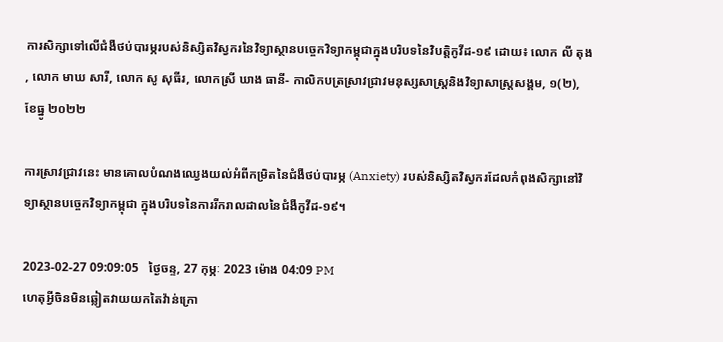ការសិក្សាទៅលើជំងឺថប់បារម្ភរបស់និស្សិតវិស្វករនៃវិទ្យាស្ថានបច្ចេកវិទ្យាកម្ពុជាក្នុងបរិបទនៃវិបត្តិកូវីដ-១៩ ដោយ៖ លោក លី តុង , លោក មាឃ សារី, លោក សូ សុធីរ, លោកស្រី ឃាង ធានី- កាលិកបត្រស្រាវជ្រាវមនុស្សសាស្រ្តនិងវិទ្យាសាស្រ្តសង្គម, ១(២), ខែធ្នូ ២០២២

ការស្រាវជ្រាវនេះ មានគោលបំណងឈ្វេងយល់អំពីកម្រិតនៃជំងឺថប់បារម្ភ (Anxiety) របស់និស្សិតវិស្វករដែលកំពុងសិក្សានៅវិទ្យាស្ថានបច្ចេកវិទ្យាកម្ពុជា ក្នុងបរិបទនៃការរីករាលដាលនៃជំងឺកូវីដ-១៩។

2023-02-27 09:09:05   ថ្ងៃចន្ទ, 27 កុម្ភៈ 2023 ម៉ោង 04:09 PM
ហេតុអ្វីចិនមិនឆ្លៀតវាយយកតៃវ៉ាន់ក្រោ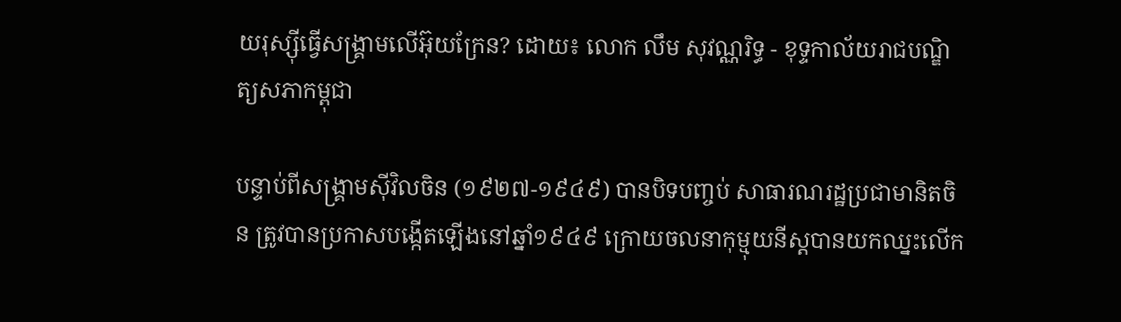យរុស្ស៊ីធ្វើសង្គ្រាមលើអ៊ុយក្រែន? ដោយ៖ លោក លឹម សុវណ្ណរិទ្ធ - ខុទ្ទកាល័យរាជបណ្ឌិត្យសភាកម្ពុជា

បន្ទាប់ពីសង្គ្រាមស៊ីវិលចិន (១៩២៧-១៩៤៩) បានបិទបញ្ចប់ សាធារណរដ្ឋប្រជាមានិតចិន ត្រូវបានប្រកាសបង្កើតឡើងនៅឆ្នាំ១៩៤៩ ក្រោយចលនាកុម្មុយនីស្តបានយកឈ្នះលើក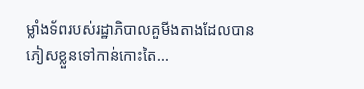ម្លាំងទ័ពរបស់រដ្ឋាភិបាលគួមីងតាងដែលបានភៀសខ្លួនទៅកាន់កោះតៃ...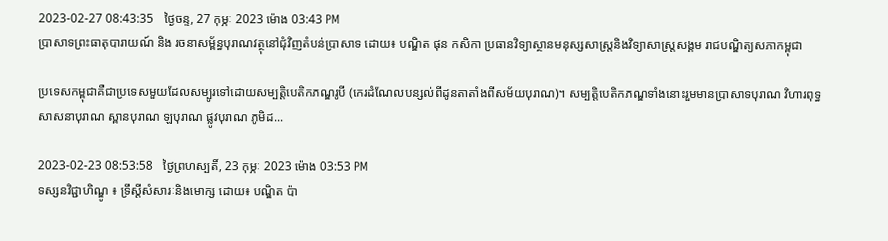2023-02-27 08:43:35   ថ្ងៃចន្ទ, 27 កុម្ភៈ 2023 ម៉ោង 03:43 PM
ប្រាសាទព្រះធាតុបារាយណ៍ និង រចនាសម្ព័ន្ធបុរាណវត្ថុនៅជុំវិញតំបន់ប្រាសាទ ដោយ៖ បណ្ឌិត ផុន កសិកា ប្រធានវិទ្យាស្ថានមនុស្សសាស្ត្រនិងវិទ្យាសាស្ត្រសង្គម រាជបណ្ឌិត្យសភាកម្ពុជា

ប្រទេសកម្ពុជាគឺជាប្រទេសមួយដែលសម្បូរទៅដោយសម្បត្តិបេតិកភណ្ឌរូបី (កេរដំណែលបន្សល់ពីដូនតាតាំងពីសម័យបុរាណ)។ សម្បត្តិបេតិកភណ្ឌទាំងនោះរួមមានប្រាសាទបុរាណ វិហារពុទ្ធសាសនាបុរាណ ស្ពានបុរាណ ឡបុរាណ ផ្លូវបុរាណ ភូមិដ...

2023-02-23 08:53:58   ថ្ងៃព្រហស្បតិ៍, 23 កុម្ភៈ 2023 ម៉ោង 03:53 PM
ទស្សនវិជ្ជាហិណ្ឌូ ៖ ទ្រឹស្តីសំសារៈនិងមោក្ស ដោយ៖ បណ្ឌិត ប៉ា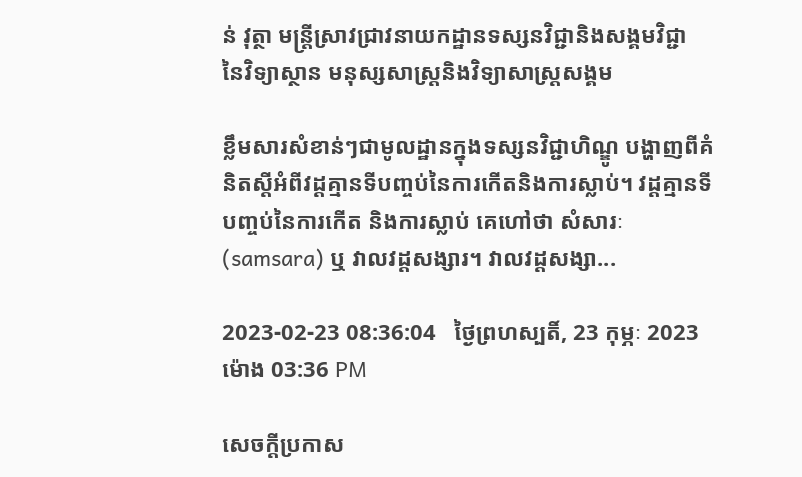ន់ វុត្ថា មន្ត្រីស្រាវជ្រាវនាយកដ្ឋានទស្សនវិជ្ជានិងសង្គមវិជ្ជា នៃវិទ្យាស្ថាន មនុស្សសាស្ត្រនិងវិទ្យាសាស្ត្រសង្គម

ខ្លឹមសារសំខាន់ៗជាមូលដ្ឋានក្នុងទស្សនវិជ្ជាហិណ្ឌូ បង្ហាញពីគំនិតស្តីអំពីវដ្តគ្មានទីបញ្ចប់នៃការកើតនិងការស្លាប់។ វដ្តគ្មានទីបញ្ចប់នៃការកើត និងការស្លាប់ គេហៅថា សំសារៈ (samsara) ឬ វាលវដ្តសង្សារ។ វាលវដ្តសង្សា...

2023-02-23 08:36:04   ថ្ងៃព្រហស្បតិ៍, 23 កុម្ភៈ 2023 ម៉ោង 03:36 PM

សេចក្តីប្រកាស